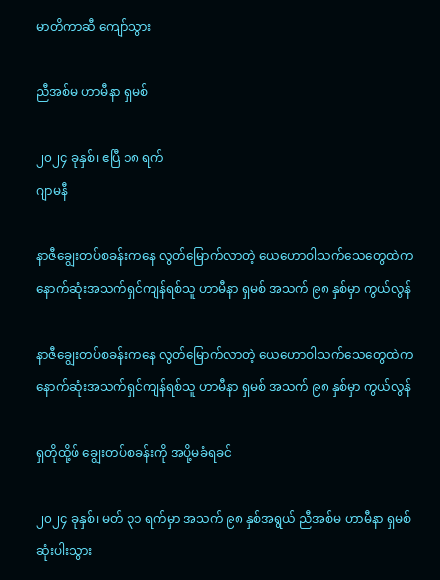မာတိကာဆီ ကျော်သွား

ညီအစ်မ ဟာမီနာ ရှမစ်

၂၀၂၄ ခုနှစ်၊ ဧပြီ ၁၈ ရက်
ဂျာမနီ

နာဇီချွေးတပ်စခန်းကနေ လွတ်မြောက်လာတဲ့ ယေဟောဝါသက်သေတွေထဲက နောက်ဆုံးအသက်ရှင်ကျန်ရစ်သူ ဟာမီနာ ရှမစ် အသက် ၉၈ နှစ်မှာ ကွယ်လွန်

နာဇီချွေးတပ်စခန်းကနေ လွတ်မြောက်လာတဲ့ ယေဟောဝါသက်သေတွေထဲက နောက်ဆုံးအသက်ရှင်ကျန်ရစ်သူ ဟာမီနာ ရှမစ် အသက် ၉၈ နှစ်မှာ ကွယ်လွန်

ရှတိုထို့ဖ် ချွေးတပ်စခန်းကို အပို့မခံရခင်

၂၀၂၄ ခုနှစ်၊ မတ် ၃၁ ရက်မှာ အသက် ၉၈ နှစ်အရွယ် ညီအစ်မ ဟာမီနာ ရှမစ် ဆုံးပါးသွား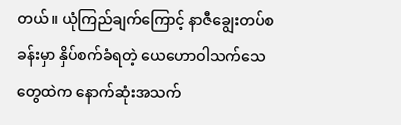တယ်။ ယုံကြည်ချက်ကြောင့် နာဇီချွေးတပ်စခန်းမှာ နှိပ်စက်ခံရတဲ့ ယေဟောဝါသက်သေတွေထဲက နောက်ဆုံးအသက်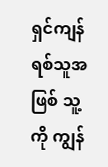ရှင်ကျန်ရစ်သူအဖြစ် သူ့ကို ကျွန်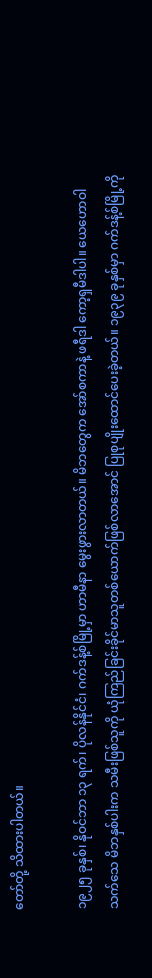တော်တို့ သိထားပါတယ်။

၁၉၂၅ ခုနှစ်၊ နိုဝင်ဘာ ၁၃ ရက်၊ ပိုလန်နိုင်ငံ၊ ဂက်ဒန့်စ်မြို့မှာ ဟာမီနာ မွေးဖွားလာတယ်။ မိဘတွေက အော်စကာနဲ့ ဖရီဒါ ကော့ရှမီဒါပါ။ ယေဟောဝါသက်သေ မိဘနှစ်ပါးက သမီးဖြစ်သူကို ယုံကြည်ခြင်းခိုင်မာသူတစ်ယောက်ဖြစ်လာအောင် ပြုစုပျိုးထောင်ပေးခဲ့တယ်။ ၁၉၃၉ ခုနှစ်မှာ ဂက်ဒန့်စ်မြို့ကို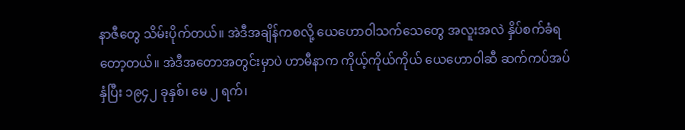နာဇီတွေ သိမ်းပိုက်တယ်။ အဲဒီအချိန်ကစလို့ ယေဟောဝါသက်သေတွေ အလူးအလဲ နှိပ်စက်ခံရတော့တယ်။ အဲဒီအတောအတွင်းမှာပဲ ဟာမီနာက ကိုယ့်ကိုယ်ကိုယ် ယေဟောဝါဆီ ဆက်ကပ်အပ်နှံပြီး ၁၉၄၂ ခုနှစ်၊ မေ ၂ ရက်၊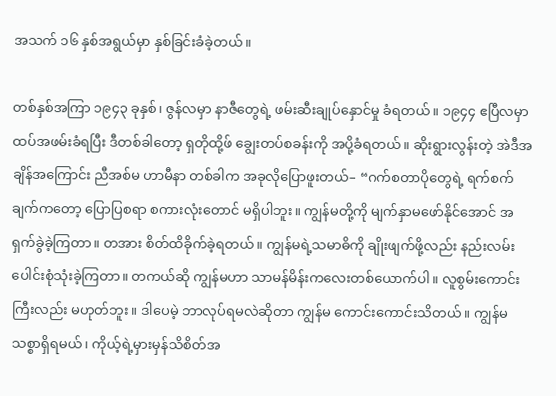အသက် ၁၆ နှစ်အရွယ်မှာ နှစ်ခြင်းခံခဲ့တယ်။

တစ်နှစ်အကြာ ၁၉၄၃ ခုနှစ်၊ ဇွန်လမှာ နာဇီတွေရဲ့ ဖမ်းဆီးချုပ်နှောင်မှု ခံရတယ်။ ၁၉၄၄ ဧပြီလမှာ ထပ်အဖမ်းခံရပြီး ဒီတစ်ခါတော့ ရှတိုထို့ဖ် ချွေးတပ်စခန်းကို အပို့ခံရတယ်။ ဆိုးရွားလွန်းတဲ့ အဲဒီအချိန်အကြောင်း ညီအစ်မ ဟာမီနာ တစ်ခါက အခုလိုပြောဖူးတယ်– “ဂက်စတာပိုတွေရဲ့ ရက်စက်ချက်ကတော့ ပြောပြစရာ စကားလုံးတောင် မရှိပါဘူး။ ကျွန်မတို့ကို မျက်နှာမဖော်နိုင်အောင် အရှက်ခွဲခဲ့ကြတာ။ တအား စိတ်ထိခိုက်ခဲ့ရတယ်။ ကျွန်မရဲ့သမာဓိကို ချိုးဖျက်ဖို့လည်း နည်းလမ်းပေါင်းစုံသုံးခဲ့ကြတာ။ တကယ်ဆို ကျွန်မဟာ သာမန်မိန်းကလေးတစ်ယောက်ပါ။ လူစွမ်းကောင်းကြီးလည်း မဟုတ်ဘူး။ ဒါပေမဲ့ ဘာလုပ်ရမလဲဆိုတာ ကျွန်မ ကောင်းကောင်းသိတယ်။ ကျွန်မ သစ္စာရှိရမယ်၊ ကိုယ့်ရဲ့မှားမှန်သိစိတ်အ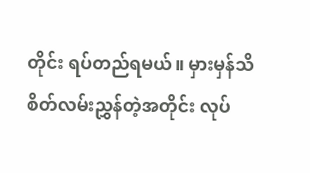တိုင်း ရပ်တည်ရမယ်။ မှားမှန်သိစိတ်လမ်းညွှန်တဲ့အတိုင်း လုပ်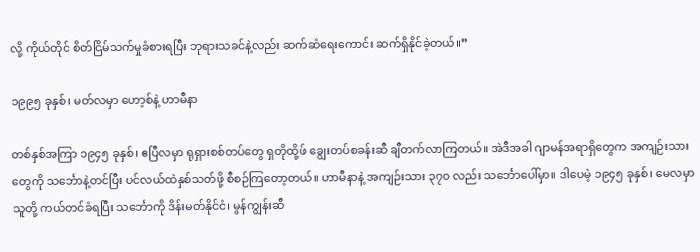လို့ ကိုယ်တိုင် စိတ်ငြိမ်သက်မှုခံစားရပြီး ဘုရားသခင်နဲ့လည်း ဆက်ဆံရေးကောင်း ဆက်ရှိနိုင်ခဲ့တယ်။”

၁၉၉၅ ခုနှစ်၊ မတ်လမှာ ဟော့စ်နဲ့ ဟာမီနာ

တစ်နှစ်အကြာ ၁၉၄၅ ခုနှစ်၊ ဧပြီလမှာ ရုရှားစစ်တပ်တွေ ရှတိုထို့ဖ် ချွေးတပ်စခန်းဆီ ချီတက်လာကြတယ်။ အဲဒီအခါ ဂျာမန်အရာရှိတွေက အကျဉ်းသားတွေကို သင်္ဘောနဲ့တင်ပြီး ပင်လယ်ထဲနှစ်သတ်ဖို့ စီစဉ်ကြတော့တယ်။ ဟာမီနာနဲ့ အကျဉ်းသား ၃၇၀ လည်း သင်္ဘောပေါ်မှာ။ ဒါပေမဲ့ ၁၉၄၅ ခုနှစ်၊ မေလမှာ သူတို့ ကယ်တင်ခံရပြီး သင်္ဘောကို ဒိန်းမတ်နိုင်ငံ၊ မွန်ကျွန်းဆီ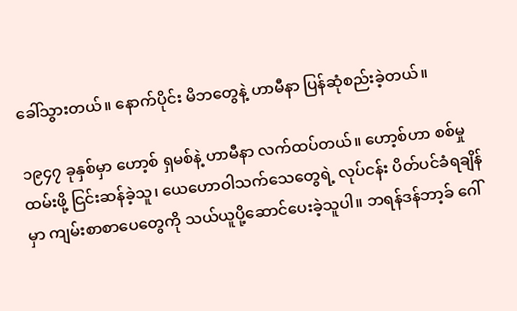ခေါ်သွားတယ်။ နောက်ပိုင်း မိဘတွေနဲ့ ဟာမီနာ ပြန်ဆုံစည်းခဲ့တယ်။

၁၉၄၇ ခုနှစ်မှာ ဟော့စ် ရှမစ်နဲ့ ဟာမီနာ လက်ထပ်တယ်။ ဟော့စ်ဟာ စစ်မှုထမ်းဖို့ ငြင်းဆန်ခဲ့သူ၊ ယေဟောဝါသက်သေတွေရဲ့ လုပ်ငန်း ပိတ်ပင်ခံရချိန်မှာ ကျမ်းစာစာပေတွေကို သယ်ယူပို့ဆောင်ပေးခဲ့သူပါ။ ဘရန်ဒန်ဘာ့ခ် ဂေါ်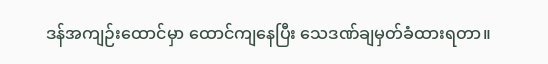ဒန်အကျဉ်းထောင်မှာ ထောင်ကျနေပြီး သေဒဏ်ချမှတ်ခံထားရတာ။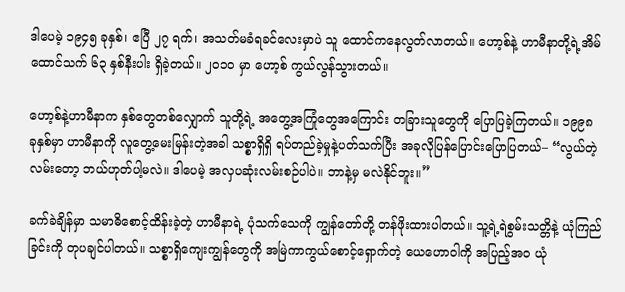ဒါပေမဲ့ ၁၉၄၅ ခုနှစ်၊ ဧပြီ ၂၇ ရက်၊ အသတ်မခံရခင်လေးမှာပဲ သူ ထောင်ကနေလွတ်လာတယ်။ ဟော့စ်နဲ့ ဟာမီနာတို့ရဲ့အိမ်ထောင်သက် ၆၃ နှစ်နီးပါး ရှိခဲ့တယ်။ ၂၀၁၀ မှာ ဟော့စ် ကွယ်လွန်သွားတယ်။

ဟော့စ်နဲ့ဟာမီနာက နှစ်တွေတစ်လျှောက် သူတို့ရဲ့ အတွေ့အကြုံတွေအကြောင်း တခြားသူတွေကို ပြောပြခဲ့ကြတယ်။ ၁၉၉၈ ခုနှစ်မှာ ဟာမီနာကို လူတွေ့မေးမြန်းတဲ့အခါ သစ္စာရှိရှိ ရပ်တည်ခဲ့မှုနဲ့ပတ်သက်ပြီး အခုလိုပြန်ပြောင်းပြောပြတယ်– “လွယ်တဲ့လမ်းတော့ ဘယ်ဟုတ်ပါ့မလဲ။ ဒါပေမဲ့ အလှပဆုံးလမ်းစဉ်ပါပဲ။ ဘာနဲ့မှ မလဲနိုင်ဘူး။”

ခက်ခဲချိန်မှာ သမာဓိစောင့်ထိန်းခဲ့တဲ့ ဟာမီနာရဲ့ ပုံသက်သေကို ကျွန်တော်တို့ တန်ဖိုးထားပါတယ်။ သူ့ရဲ့ရဲစွမ်းသတ္တိနဲ့ ယုံကြည်ခြင်းကို တုပချင်ပါတယ်။ သစ္စာရှိကျေးကျွန်တွေကို အမြဲကာကွယ်စောင့်ရှောက်တဲ့ ယေဟောဝါကို အပြည့်အဝ ယုံ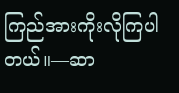ကြည်အားကိုးလိုကြပါတယ်။—ဆာ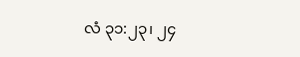လံ ၃၁:၂၃၊ ၂၄